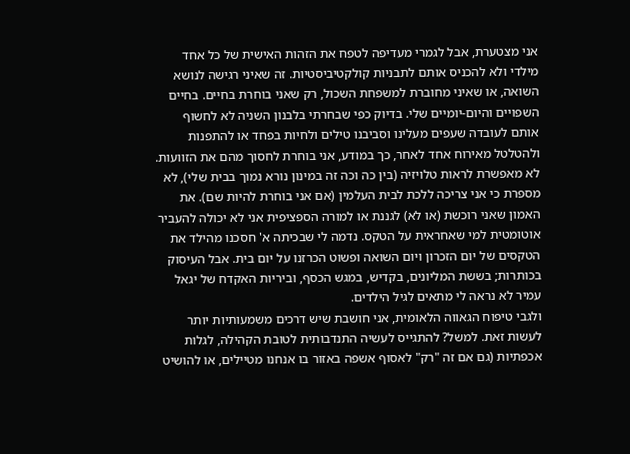אני מצטערת, אבל לגמרי מעדיפה לטפח את הזהות האישית של כל אחד מילדי ולא להכניס אותם לתבניות קולקטיביסטיות. זה שאיני רגישה לנושא השואה, או שאיני מחוברת למשפחת השכול, רק שאני בוחרת בחיים. בחיים השפויים והיום-יומיים שלי. בדיוק כפי שבחרתי בלבנון השניה לא לחשוף אותם לעובדה שעפים מעלינו וסביבנו טילים ולחיות בפחד או להתפנות ולהטלטל מאירוח אחד לאחר, כך במודע, אני בוחרת לחסוך מהם את הזוועות. לא מאפשרת לראות טלויזיה (בין כה וכה זה במינון נורא נמוך בבית שלי), לא מספרת כי אני צריכה ללכת לבית העלמין (אם אני בוחרת להיות שם). את האמון שאני רוכשת (או לא) לגננת או למורה הספציפית אני לא יכולה להעביר אוטומטית למי שאחראית על הטקס. נדמה לי שבכיתה א' חסכנו מהילד את הטקסים של יום הזכרון ויום השואה ופשוט הכרזנו על יום בית. אבל העיסוק בכותרות; בששת המליונים, בקדיש, במגש הכסף, וביריות האקדח של יגאל עמיר לא נראה לי מתאים לגיל הילדים.
ולגבי טיפוח הגאווה הלאומית, אני חושבת שיש דרכים משמעותיות יותר לעשות זאת. למשל? להתגייס לעשיה התנדבותית לטובת הקהילה, לגלות אכפתיות (גם אם זה "רק" לאסוף אשפה באזור בו אנחנו מטיילים, או להושיט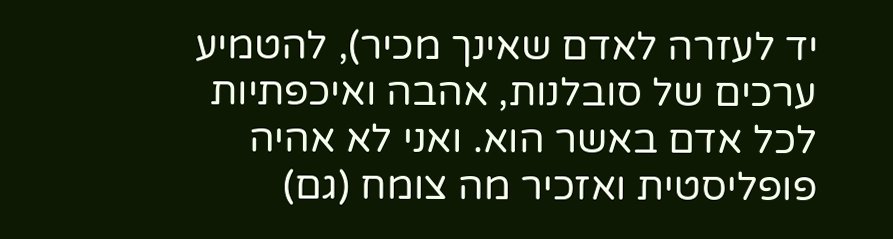יד לעזרה לאדם שאינך מכיר), להטמיע ערכים של סובלנות, אהבה ואיכפתיות לכל אדם באשר הוא. ואני לא אהיה פופליסטית ואזכיר מה צומח (גם)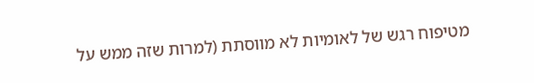מטיפוח רגש של לאומיות לא מווסתת (למרות שזה ממש על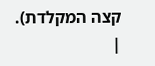קצה המקלדת).
|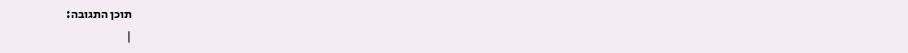תוכן התגובה:
|